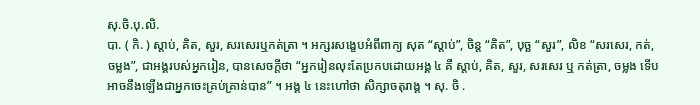សុ.ចិ.បុ.លិ.
បា. ( កិ. ) ស្ដាប់, គិត, សួរ, សរសេរឬកត់ត្រា ។ អក្សរសង្ខេបអំពីពាក្យ សុត “ស្ដាប់”, ចិន្ត “គិត”, បុច្ឆ “សួរ”, លិខ “សរសេរ, កត់, ចម្លង”, ជាអង្គរបស់អ្នករៀន, បានសេចក្ដីថា “អ្នករៀនលុះតែប្រកបដោយអង្គ ៤ គឺ ស្ដាប់, គិត, សួរ, សរសេរ ឬ កត់ត្រា, ចម្លង ទើបអាចនឹងឡើងជាអ្នកចេះគ្រប់គ្រាន់បាន” ។ អង្គ ៤ នេះហៅថា សិក្សាចតុរាង្គ ។ សុ. ចិ .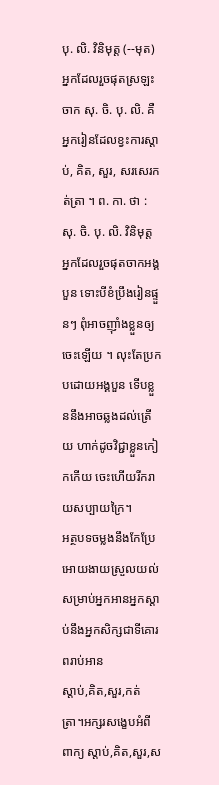បុ. លិ. វិនិមុត្ត (--មុត) អ្នកដែលរួចផុតស្រឡះចាក សុ. ចិ. បុ. លិ. គឺអ្នករៀនដែលខ្វះការស្ដាប់, គិត, សួរ, សរសេរកត់ត្រា ។ ព. កា. ថា : សុ. ចិ. បុ. លិ. វិនិមុត្ត អ្នកដែលរួចផុតចាកអង្គបួន ទោះបីខំប្រឹងរៀនផ្ទួនៗ ពុំអាចញ៉ាំងខ្លួនឲ្យចេះឡើយ ។ លុះតែប្រកបដោយអង្គបួន ទើបខ្លួននឹងអាចឆ្លងដល់ត្រើយ ហាក់ដូចវិជ្ជាខ្លួនកៀកកើយ ចេះហើយរីករាយសប្បាយក្រៃ។
អត្ថបទចម្លងនឹងកែប្រែអោយងាយស្រួលយល់សម្រាប់អ្នកអានអ្នកស្តាប់នឹងអ្នកសិក្សជាទីគោរពរាប់អាន
ស្ដាប់,គិត,សួរ,កត់ត្រា។អក្សរសង្ខេបអំពីពាក្យ ស្ដាប់,គិត,សួរ,ស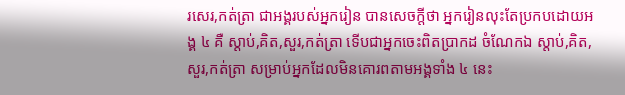រសេរ,កត់ត្រា ជាអង្គរបស់អ្នករៀន បានសេចក្ដីថា អ្នករៀនលុះតែប្រកបដោយអង្គ ៤ គឺ ស្ដាប់,គិត,សួរ,កត់ត្រា ទើបជាអ្នកចេះពិតប្រាកដ ចំណែកឯ ស្តាប់,គិត,សួរ,កត់ត្រា សម្រាប់អ្នកដែលមិនគោរពតាមអង្គទាំង ៤ នេះ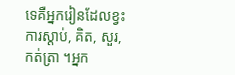ទេគឺអ្នករៀនដែលខ្វះការស្ដាប់, គិត, សួរ,កត់ត្រា ។អ្នក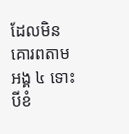ដែលមិនគោរពតាមអង្គ ៤ ទោះបីខំ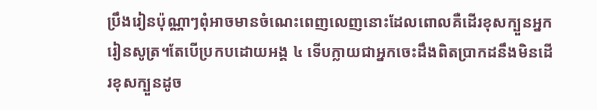ប្រឹងរៀនប៉ុណ្ណាៗពុំអាចមានចំណេះពេញលេញនោះដែលពោលគឺដេីរខុសក្បួនអ្នករៀនសូត្រ។តែបេីប្រកបដោយអង្គ ៤ ទើបក្លាយជាអ្នកចេះដឹងពិតប្រាកដនឹងមិនដេីរខុសក្បួនដូច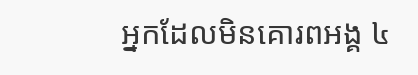អ្នកដែលមិនគោរពអង្គ ៤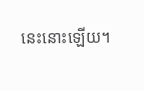នេះនោះឡេីយ។